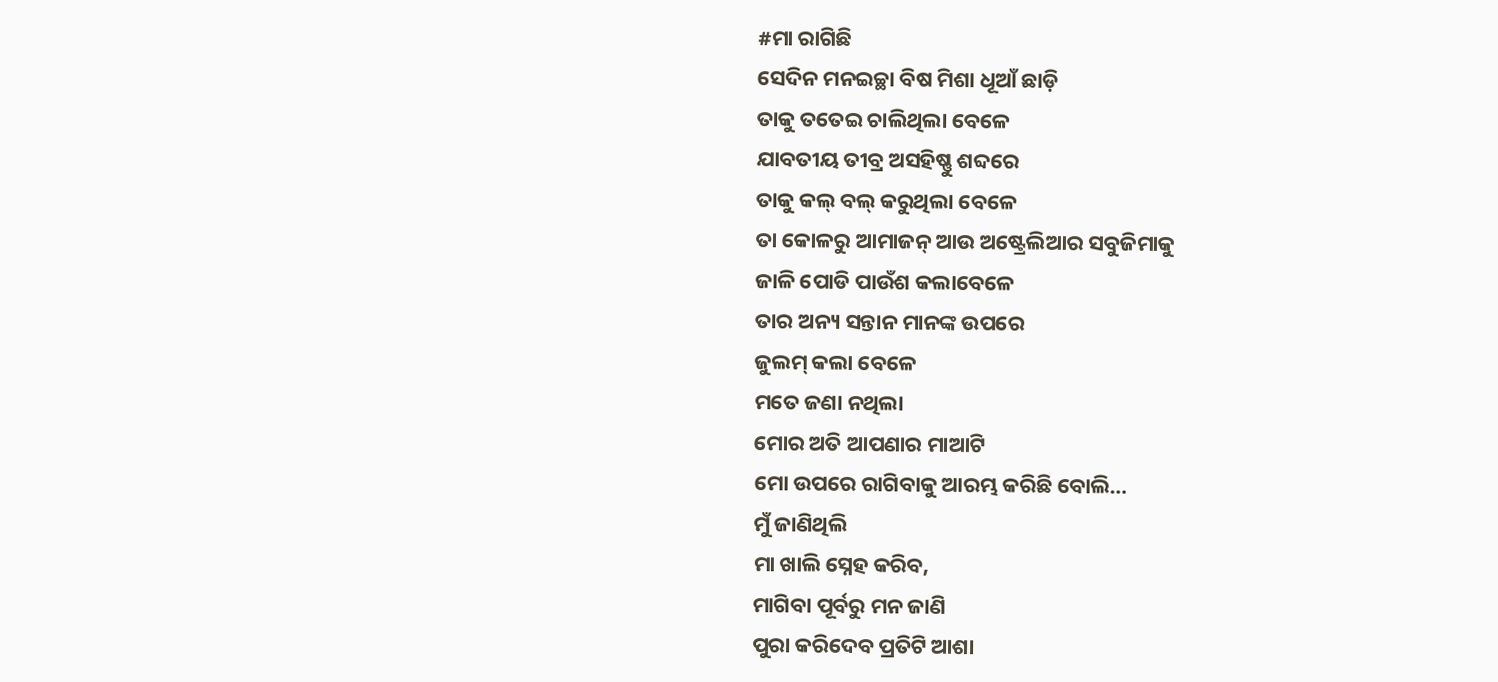#ମା ରାଗିଛି
ସେଦିନ ମନଇଚ୍ଛା ବିଷ ମିଶା ଧୂଆଁ ଛାଡ଼ି
ତାକୁ ତତେଇ ଚାଲିଥିଲା ବେଳେ
ଯାବତୀୟ ତୀବ୍ର ଅସହିଷ୍ଣୁ ଶବ୍ଦରେ
ତାକୁ କଲ୍ ବଲ୍ କରୁଥିଲା ବେଳେ
ତା କୋଳରୁ ଆମାଜନ୍ ଆଉ ଅଷ୍ଟ୍ରେଲିଆର ସବୁଜିମାକୁ
ଜାଳି ପୋଡି ପାଉଁଶ କଲାବେଳେ
ତାର ଅନ୍ୟ ସନ୍ତାନ ମାନଙ୍କ ଉପରେ
ଜୁଲମ୍ କଲା ବେଳେ
ମତେ ଜଣା ନଥିଲା
ମୋର ଅତି ଆପଣାର ମାଆଟି
ମୋ ଉପରେ ରାଗିବାକୁ ଆରମ୍ଭ କରିଛି ବୋଲି…
ମୁଁ ଜାଣିଥିଲି
ମା ଖାଲି ସ୍ନେହ କରିବ,
ମାଗିବା ପୂର୍ବରୁ ମନ ଜାଣି
ପୁରା କରିଦେବ ପ୍ରତିଟି ଆଶା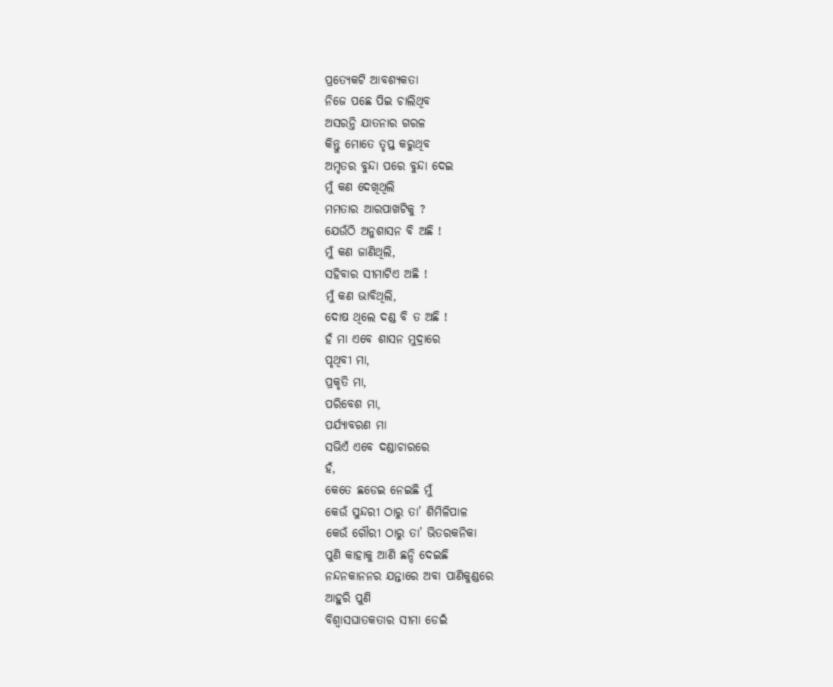ପ୍ରତ୍ୟେକଟି ଆବଶ୍ୟକତା
ନିଜେ ପଛେ ପିଇ ଚାଲିଥିବ
ଅସରନ୍ତି ଯାତନାର ଗରଳ
କିନ୍ତୁ ମୋତେ ତୃପ୍ତ କରୁଥିବ
ଅମୃତର ବୁନ୍ଦା ପରେ ବୁନ୍ଦା ଦେଇ
ମୁଁ କଣ ଦେଖିଥିଲି
ମମତାର ଆରପାଖଟିକୁ ?
ଯେଉଁଠି ଅନୁଶାସନ ବି ଅଛି !
ମୁଁ କଣ ଜାଣିଥିଲି,
ସହିବାର ସୀମାଟିଏ ଅଛି !
ମୁଁ କଣ ଭାବିଥିଲି,
ଦୋଷ ଥିଲେ ଦଣ୍ଡ ବି ତ ଅଛି !
ହଁ ମା ଏବେ ଶାସନ ମୁଦ୍ରାରେ
ପୃଥିବୀ ମା,
ପ୍ରକୃତି ମା,
ପରିବେଶ ମା,
ପର୍ଯ୍ୟାବରଣ ମା
ସଭିଏଁ ଏବେ ଦଣ୍ଡାଚାରରେ
ହଁ,
କେତେ ଛଡେଇ ନେଇଛି ମୁଁ
କେଉଁ ସୁନ୍ଦରୀ ଠାରୁ ତା’ ଶିମିଳିପାଳ
କେଉଁ ଗୌରୀ ଠାରୁ ତା’ ଭିତରକନିକା
ପୁଣି କାହାକୁ ଆଣି ଛନ୍ଦି ଦେଇଛି
ନନ୍ଦନକାନନର ଯନ୍ତାରେ ଅବା ପାଣିକୁଣ୍ଡରେ
ଆହୁରି ପୁଣି
ବିଶ୍ଵାସଘାତକତାର ସୀମା ଡେଇଁ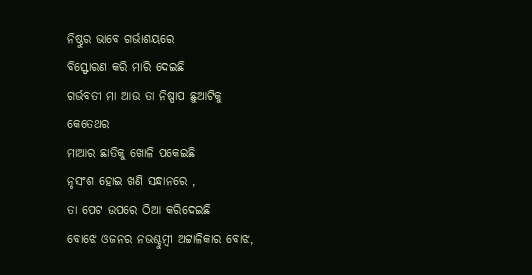ନିଷ୍ଠୁର ଭାବେ ଗର୍ଭାଶୟରେ
ବିସ୍ଫୋରଣ କରି ମାରି ଦେଇଛି
ଗର୍ଭବତୀ ମା ଆଉ ତା ନିଷ୍ପାପ ଛୁଆଟିକୁ
କେତେଥର
ମାଆର ଛାତିକୁ ଖୋଳି ପକେଇଛି
ନୃସଂଶ ହୋଇ ଖଣି ସନ୍ଧାନରେ ,
ତା ପେଟ ଉପରେ ଠିଆ କରିଦେଇଛି
ବୋଝେ ଓଜନର ନଭଶ୍ଚୁମ୍ବୀ ଅଟ୍ଟାଳିକାର ବୋଝ,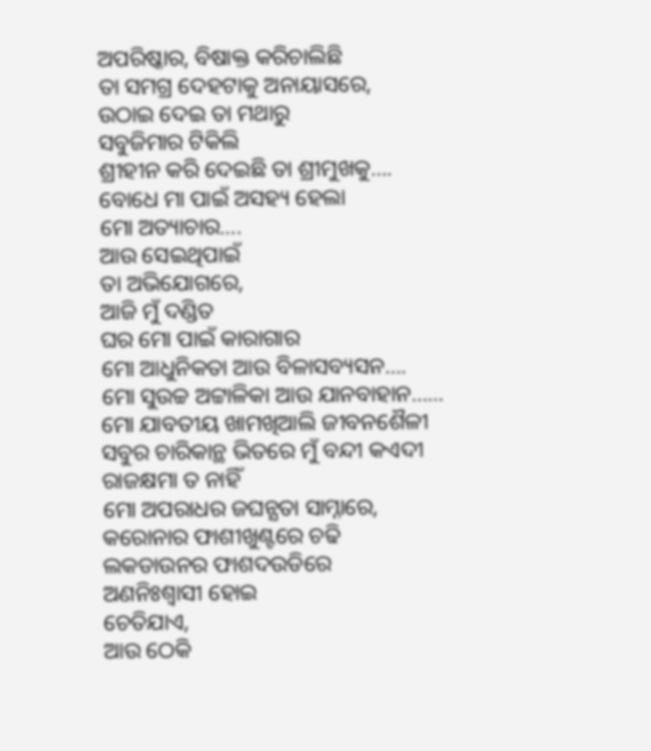ଅପରିଷ୍କାର, ବିଷାକ୍ତ କରିଚାଲିଛି
ତା ସମଗ୍ର ଦେହଟାକୁ ଅନାୟାସରେ,
ଉଠାଇ ଦେଇ ତା ମଥାରୁ
ସବୁଜିମାର ଟିକିଲି
ଶ୍ରୀହୀନ କରି ଦେଇଛି ତା ଶ୍ରୀମୁଖକୁ….
ବୋଧେ ମା ପାଇଁ ଅସହ୍ୟ ହେଲା
ମୋ ଅତ୍ୟାଚାର….
ଆଉ ସେଇଥିପାଇଁ
ତା ଅଭିଯୋଗରେ,
ଆଜି ମୁଁ ଦଣ୍ଡିତ
ଘର ମୋ ପାଇଁ କାରାଗାର
ମୋ ଆଧୁନିକତା ଆଉ ବିଳାସବ୍ୟସନ….
ମୋ ସୁଉଚ୍ଚ ଅଟ୍ଟାଳିକା ଆଉ ଯାନବାହାନ……
ମୋ ଯାବତୀୟ ଖାମଖିଆଲି ଜୀବନଶୈଳୀ
ସବୁର ଚାରିକାନ୍ଥ ଭିତରେ ମୁଁ ବନ୍ଦୀ କଏଦୀ
ରାଜକ୍ଷମା ତ ନାହିଁ
ମୋ ଅପରାଧର ଜଘନ୍ଯତା ସାମ୍ନାରେ,
କରୋନାର ଫାଶୀଖୁଣ୍ଟରେ ଚଢି
ଲକଡାଉନର ଫାଶଦଉଡିରେ
ଅଣନିଃଶ୍ବାସୀ ହୋଇ
ଚେତିଯାଏ,
ଆଉ ଠେକି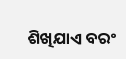ଶିଖିଯାଏ ବରଂ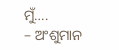ମୁଁ….
– ଅଂଶୁମାନ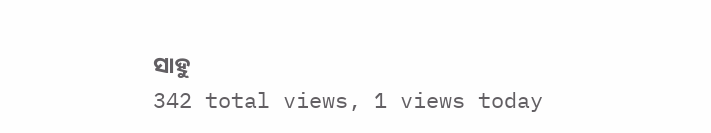ସାହୁ
342 total views, 1 views today